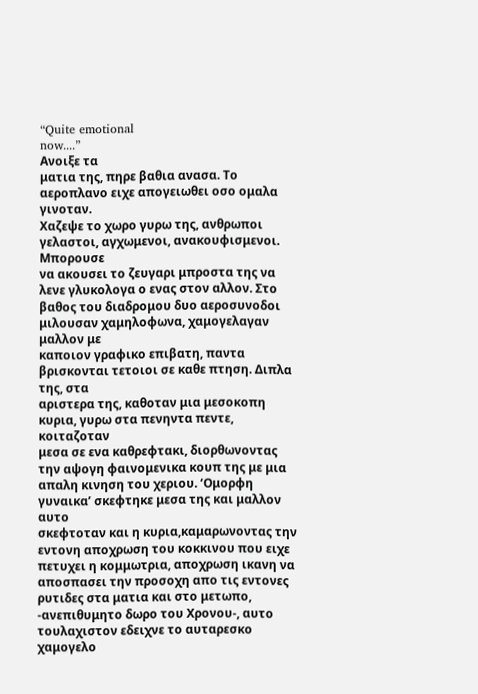“Quite emotional
now....”
Ανοιξε τα
ματια της, πηρε βαθια ανασα. Το αεροπλανο ειχε απογειωθει οσο ομαλα γινοταν.
Χαζεψε το χωρο γυρω της, ανθρωποι γελαστοι, αγχωμενοι, ανακουφισμενοι. Μπορουσε
να ακουσει το ζευγαρι μπροστα της να λενε γλυκολογα ο ενας στον αλλον. Στο
βαθος του διαδρομου δυο αεροσυνοδοι μιλουσαν χαμηλοφωνα, χαμογελαγαν μαλλον με
καποιον γραφικο επιβατη, παντα βρισκονται τετοιοι σε καθε πτηση. Διπλα της, στα
αριστερα της, καθοταν μια μεσοκοπη κυρια, γυρω στα πενηντα πεντε, κοιταζοταν
μεσα σε ενα καθρεφτακι, διορθωνοντας την αψογη φαινομενικα κουπ της με μια
απαλη κινηση του χεριου. ‘Ομορφη γυναικα’ σκεφτηκε μεσα της και μαλλον αυτο
σκεφτοταν και η κυρια,καμαρωνοντας την εντονη αποχρωση του κοκκινου που ειχε
πετυχει η κομμωτρια, αποχρωση ικανη να αποσπασει την προσοχη απο τις εντονες
ρυτιδες στα ματια και στο μετωπο, -ανεπιθυμητο δωρο του Χρονου-, αυτο
τουλαχιστον εδειχνε το αυταρεσκο χαμογελο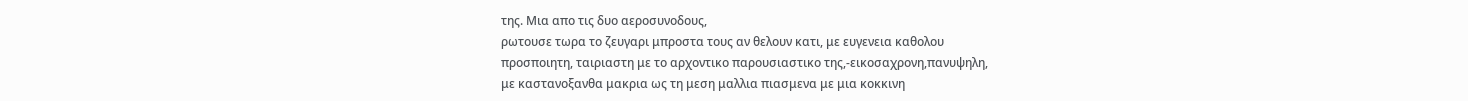της. Μια απο τις δυο αεροσυνοδους,
ρωτουσε τωρα το ζευγαρι μπροστα τους αν θελουν κατι, με ευγενεια καθολου
προσποιητη, ταιριαστη με το αρχοντικο παρουσιαστικο της,-εικοσαχρονη,πανυψηλη,
με καστανοξανθα μακρια ως τη μεση μαλλια πιασμενα με μια κοκκινη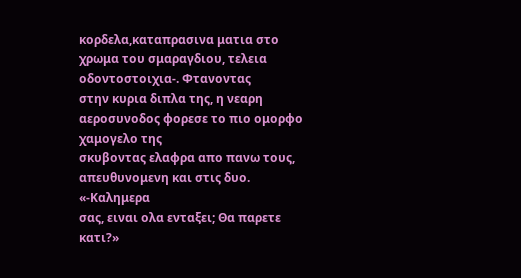κορδελα,καταπρασινα ματια στο χρωμα του σμαραγδιου, τελεια οδοντοστοιχια-. Φτανοντας
στην κυρια διπλα της, η νεαρη αεροσυνοδος φορεσε το πιο ομορφο χαμογελο της
σκυβοντας ελαφρα απο πανω τους, απευθυνομενη και στις δυο.
«-Καλημερα
σας, ειναι ολα ενταξει; Θα παρετε κατι?»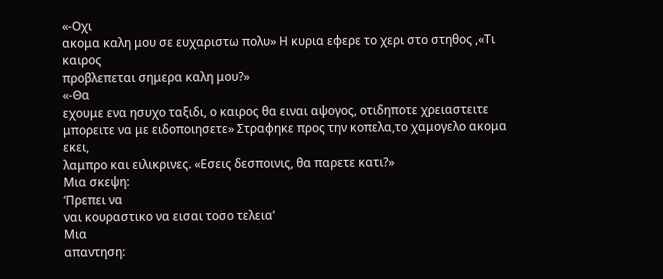«-Οχι
ακομα καλη μου σε ευχαριστω πολυ» Η κυρια εφερε το χερι στο στηθος ,«Τι καιρος
προβλεπεται σημερα καλη μου?»
«-Θα
εχουμε ενα ησυχο ταξιδι, ο καιρος θα ειναι αψογος, οτιδηποτε χρειαστειτε
μπορειτε να με ειδοποιησετε» Στραφηκε προς την κοπελα,το χαμογελο ακομα εκει,
λαμπρο και ειλικρινες. «Εσεις δεσποινις, θα παρετε κατι?»
Μια σκεψη:
‘Πρεπει να
ναι κουραστικο να εισαι τοσο τελεια’
Μια
απαντηση: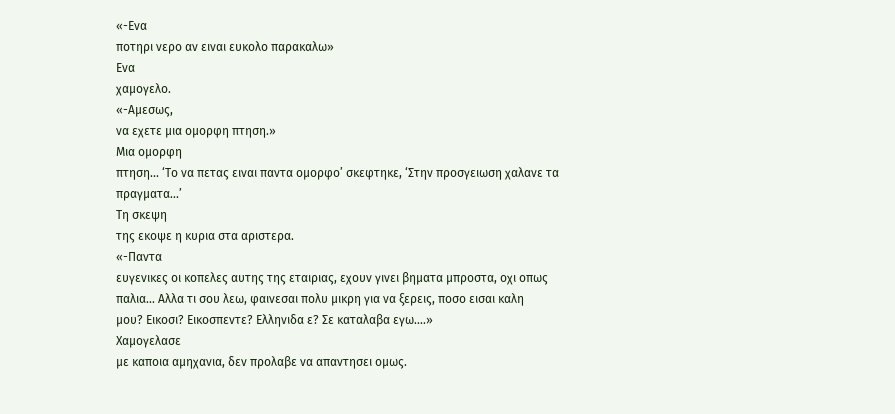«-Ενα
ποτηρι νερο αν ειναι ευκολο παρακαλω»
Ενα
χαμογελο.
«-Αμεσως,
να εχετε μια ομορφη πτηση.»
Μια ομορφη
πτηση... ‘Το να πετας ειναι παντα ομορφο’ σκεφτηκε, ‘Στην προσγειωση χαλανε τα
πραγματα...’
Τη σκεψη
της εκοψε η κυρια στα αριστερα.
«-Παντα
ευγενικες οι κοπελες αυτης της εταιριας, εχουν γινει βηματα μπροστα, οχι οπως
παλια... Αλλα τι σου λεω, φαινεσαι πολυ μικρη για να ξερεις, ποσο εισαι καλη
μου? Εικοσι? Εικοσπεντε? Ελληνιδα ε? Σε καταλαβα εγω....»
Χαμογελασε
με καποια αμηχανια, δεν προλαβε να απαντησει ομως.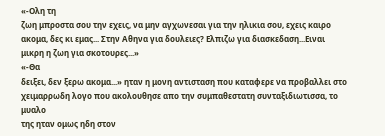«-Ολη τη
ζωη μπροστα σου την εχεις, να μην αγχωνεσαι για την ηλικια σου, εχεις καιρο
ακομα, δες κι εμας... Στην Αθηνα για δουλειες? Ελπιζω για διασκεδαση...Ειναι
μικρη η ζωη για σκοτουρες...»
«-Θα
δειξει, δεν ξερω ακομα...» ηταν η μονη αντισταση που καταφερε να προβαλλει στο
χειμαρρωδη λογο που ακολουθησε απο την συμπαθεστατη συνταξιδιωτισσα, το μυαλο
της ηταν ομως ηδη στον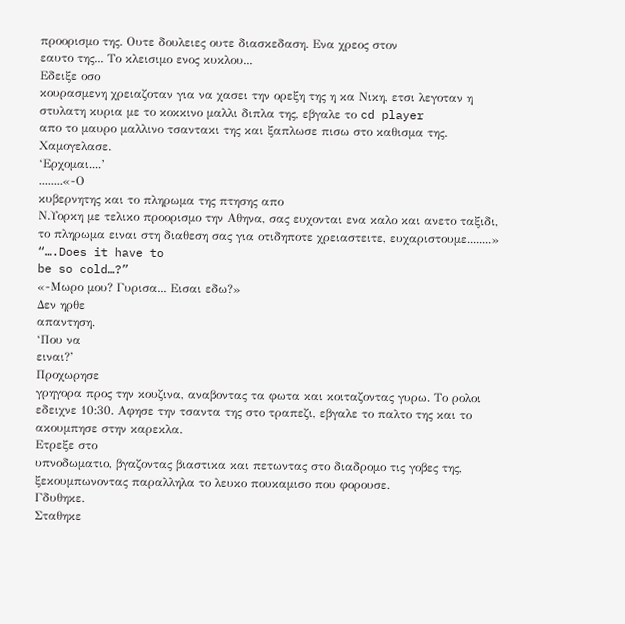προορισμο της. Ουτε δουλειες ουτε διασκεδαση. Ενα χρεος στον
εαυτο της... Το κλεισιμο ενος κυκλου...
Εδειξε οσο
κουρασμενη χρειαζοταν για να χασει την ορεξη της η κα Νικη, ετσι λεγοταν η
στυλατη κυρια με το κοκκινο μαλλι διπλα της, εβγαλε το cd player
απο το μαυρο μαλλινο τσαντακι της και ξαπλωσε πισω στο καθισμα της.
Χαμογελασε.
‘Ερχομαι....’
........«-Ο
κυβερνητης και το πληρωμα της πτησης απο
Ν.Υορκη με τελικο προορισμο την Αθηνα, σας ευχονται ενα καλο και ανετο ταξιδι,
το πληρωμα ειναι στη διαθεση σας για οτιδηποτε χρειαστειτε, ευχαριστουμε........»
“….Does it have to
be so cold…?”
«-Μωρο μου? Γυρισα... Εισαι εδω?»
Δεν ηρθε
απαντηση.
‘Που να
ειναι?’
Προχωρησε
γρηγορα προς την κουζινα, αναβοντας τα φωτα και κοιταζοντας γυρω. Το ρολοι
εδειχνε 10:30. Αφησε την τσαντα της στο τραπεζι, εβγαλε το παλτο της και το
ακουμπησε στην καρεκλα.
Ετρεξε στο
υπνοδωματιο, βγαζοντας βιαστικα και πετωντας στο διαδρομο τις γοβες της,
ξεκουμπωνοντας παραλληλα το λευκο πουκαμισο που φορουσε.
Γδυθηκε.
Σταθηκε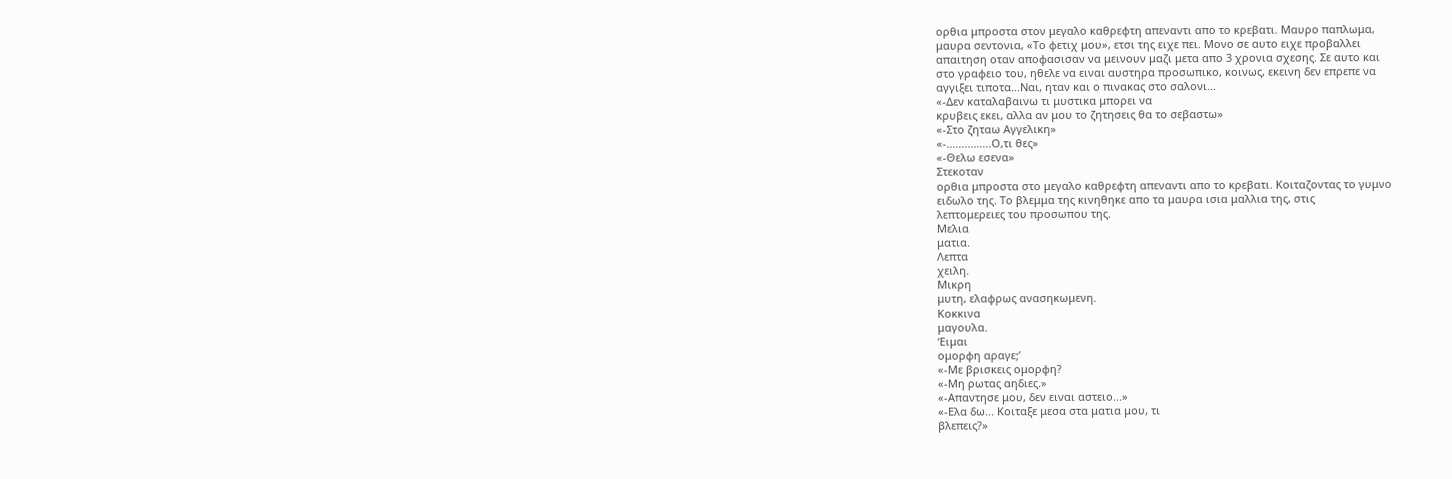ορθια μπροστα στον μεγαλο καθρεφτη απεναντι απο το κρεβατι. Μαυρο παπλωμα,
μαυρα σεντονια, «Το φετιχ μου», ετσι της ειχε πει. Μονο σε αυτο ειχε προβαλλει
απαιτηση οταν αποφασισαν να μεινουν μαζι μετα απο 3 χρονια σχεσης. Σε αυτο και
στο γραφειο του, ηθελε να ειναι αυστηρα προσωπικο, κοινως, εκεινη δεν επρεπε να
αγγιξει τιποτα...Ναι, ηταν και ο πινακας στο σαλονι...
«-Δεν καταλαβαινω τι μυστικα μπορει να
κρυβεις εκει, αλλα αν μου το ζητησεις θα το σεβαστω»
«-Στο ζηταω Αγγελικη»
«-...............Ο,τι θες»
«-Θελω εσενα»
Στεκοταν
ορθια μπροστα στο μεγαλο καθρεφτη απεναντι απο το κρεβατι. Κοιταζοντας το γυμνο
ειδωλο της. Το βλεμμα της κινηθηκε απο τα μαυρα ισια μαλλια της, στις
λεπτομερειες του προσωπου της.
Μελια
ματια.
Λεπτα
χειλη.
Μικρη
μυτη, ελαφρως ανασηκωμενη.
Κοκκινα
μαγουλα.
‘Ειμαι
ομορφη αραγε;’
«-Με βρισκεις ομορφη?
«-Μη ρωτας αηδιες.»
«-Απαντησε μου, δεν ειναι αστειο...»
«-Ελα δω... Κοιταξε μεσα στα ματια μου, τι
βλεπεις?»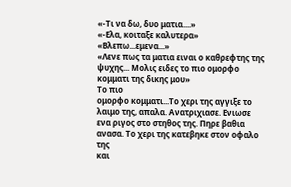«-Τι να δω, δυο ματια....»
«-Ελα, κοιταξε καλυτερα»
«Βλεπω...εμενα...»
«Λενε πως τα ματια ειναι ο καθρεφτης της
ψυχης... Μολις ειδες το πιο ομορφο κομματι της δικης μου»
Το πιο
ομορφο κομματι...Το χερι της αγγιξε το λαιμο της, απαλα. Ανατριχιασε. Ενιωσε
ενα ριγος στο στηθος της. Πηρε βαθια ανασα. Το χερι της κατεβηκε στον οφαλο της
και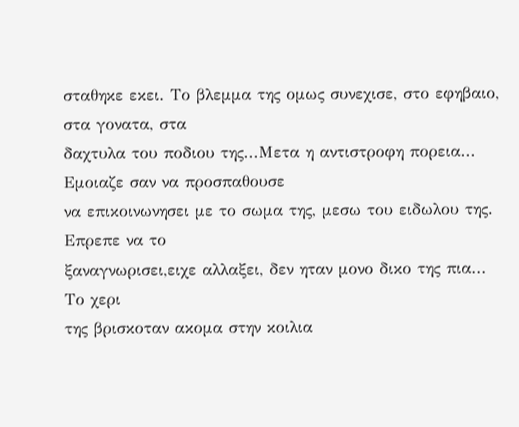σταθηκε εκει. Το βλεμμα της ομως συνεχισε, στο εφηβαιο, στα γονατα, στα
δαχτυλα του ποδιου της...Μετα η αντιστροφη πορεια... Εμοιαζε σαν να προσπαθουσε
να επικοινωνησει με το σωμα της, μεσω του ειδωλου της. Επρεπε να το
ξαναγνωρισει,ειχε αλλαξει, δεν ηταν μονο δικο της πια...
Το χερι
της βρισκοταν ακομα στην κοιλια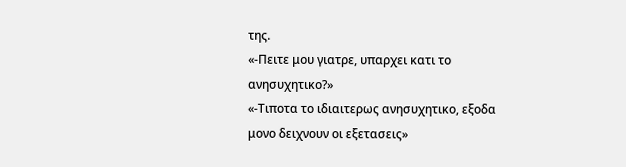της.
«-Πειτε μου γιατρε, υπαρχει κατι το
ανησυχητικο?»
«-Τιποτα το ιδιαιτερως ανησυχητικο, εξοδα
μονο δειχνουν οι εξετασεις»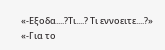«-Εξοδα....?Τι....? Τι εννοειτε....?»
«-Για το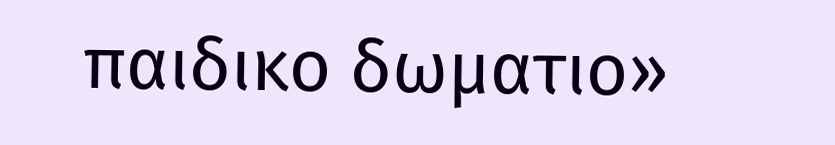παιδικο δωματιο»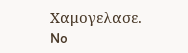Χαμογελασε.
No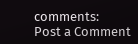comments:
Post a Comment